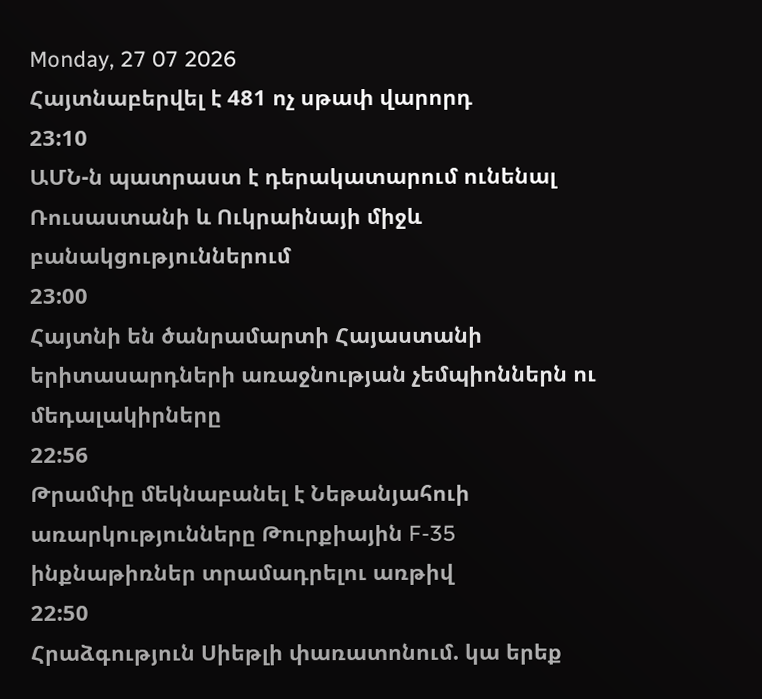Monday, 27 07 2026
Հայտնաբերվել է 481 ոչ սթափ վարորդ
23:10
ԱՄՆ-ն պատրաստ է դերակատարում ունենալ Ռուսաստանի և Ուկրաինայի միջև բանակցություններում
23:00
Հայտնի են ծանրամարտի Հայաստանի երիտասարդների առաջնության չեմպիոններն ու մեդալակիրները
22:56
Թրամփը մեկնաբանել է Նեթանյահուի առարկությունները Թուրքիային F-35 ինքնաթիռներ տրամադրելու առթիվ
22:50
Հրաձգություն Սիեթլի փառատոնում. կա երեք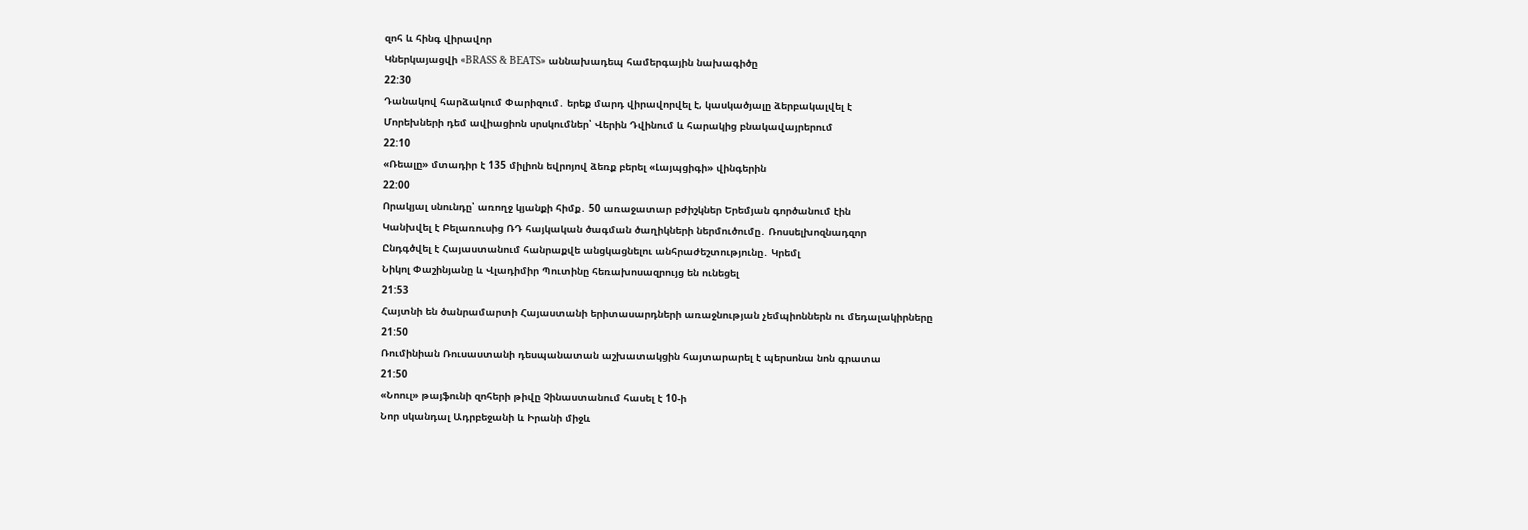զոհ և հինգ վիրավոր
Կներկայացվի «BRASS & BEATS» աննախադեպ համերգային նախագիծը
22:30
Դանակով հարձակում Փարիզում․ երեք մարդ վիրավորվել է, կասկածյալը ձերբակալվել է
Մորեխների դեմ ավիացիոն սրսկումներ՝ Վերին Դվինում և հարակից բնակավայրերում
22:10
«Ռեալը» մտադիր է 135 միլիոն եվրոյով ձեռք բերել «Լայպցիգի» վինգերին
22:00
Որակյալ սնունդը՝ առողջ կյանքի հիմք․ 50 առաջատար բժիշկներ Երեմյան գործանում էին
Կանխվել է Բելառուսից ՌԴ հայկական ծագման ծաղիկների ներմուծումը․ Ռոսսելխոզնադզոր
Ընդգծվել է Հայաստանում հանրաքվե անցկացնելու անհրաժեշտությունը․ Կրեմլ
Նիկոլ Փաշինյանը և Վլադիմիր Պուտինը հեռախոսազրույց են ունեցել
21:53
Հայտնի են ծանրամարտի Հայաստանի երիտասարդների առաջնության չեմպիոններն ու մեդալակիրները
21:50
Ռումինիան Ռուսաստանի դեսպանատան աշխատակցին հայտարարել է պերսոնա նոն գրատա
21:50
«Նոուլ» թայֆունի զոհերի թիվը Չինաստանում հասել է 10-ի
Նոր սկանդալ Ադրբեջանի և Իրանի միջև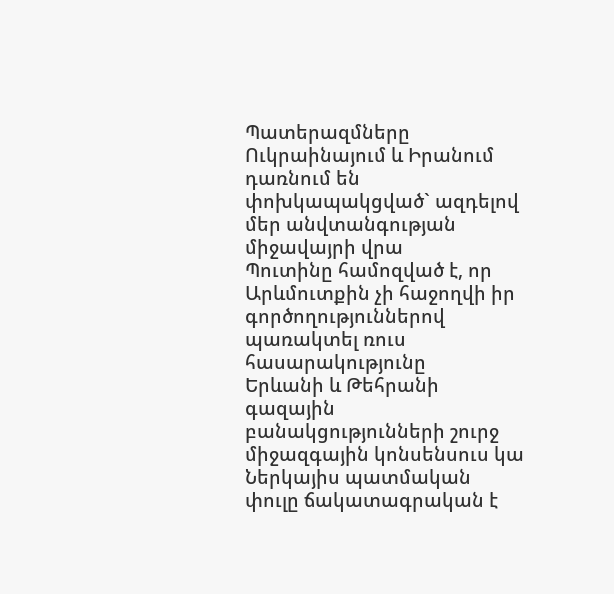Պատերազմները Ուկրաինայում և Իրանում դառնում են փոխկապակցված` ազդելով մեր անվտանգության միջավայրի վրա
Պուտինը համոզված է, որ Արևմուտքին չի հաջողվի իր գործողություններով պառակտել ռուս հասարակությունը
Երևանի և Թեհրանի գազային բանակցությունների շուրջ միջազգային կոնսենսուս կա
Ներկայիս պատմական փուլը ճակատագրական է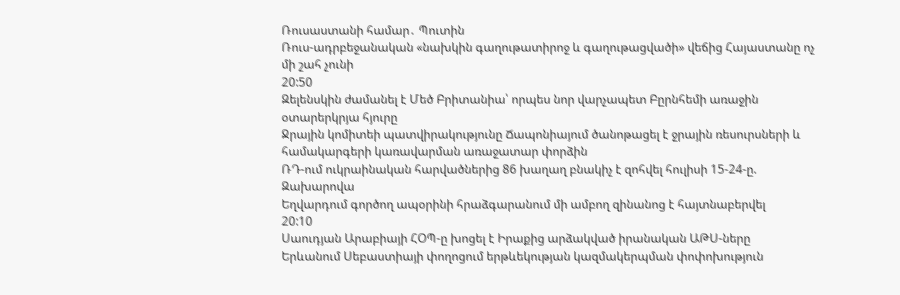Ռուսաստանի համար․ Պուտին
Ռուս-ադրբեջանական «նախկին գաղութատիրոջ և գաղութացվածի» վեճից Հայաստանը ոչ մի շահ չունի
20:50
Զելենսկին ժամանել է Մեծ Բրիտանիա՝ որպես նոր վարչապետ Բըրնհեմի առաջին օտարերկրյա հյուրը
Ջրային կոմիտեի պատվիրակությունը Ճապոնիայում ծանոթացել է ջրային ռեսուրսների և համակարգերի կառավարման առաջատար փորձին
ՌԴ-ում ուկրաինական հարվածներից 86 խաղաղ բնակիչ է զոհվել հուլիսի 15-24-ը. Զախարովա
Եղվարդում գործող ապօրինի հրաձգարանում մի ամբող զինանոց է հայտնաբերվել
20:10
Սաուդյան Արաբիայի ՀՕՊ-ը խոցել է Իրաքից արձակված իրանական ԱԹՍ-ները
Երևանում Սեբաստիայի փողոցում երթևեկության կազմակերպման փոփոխություն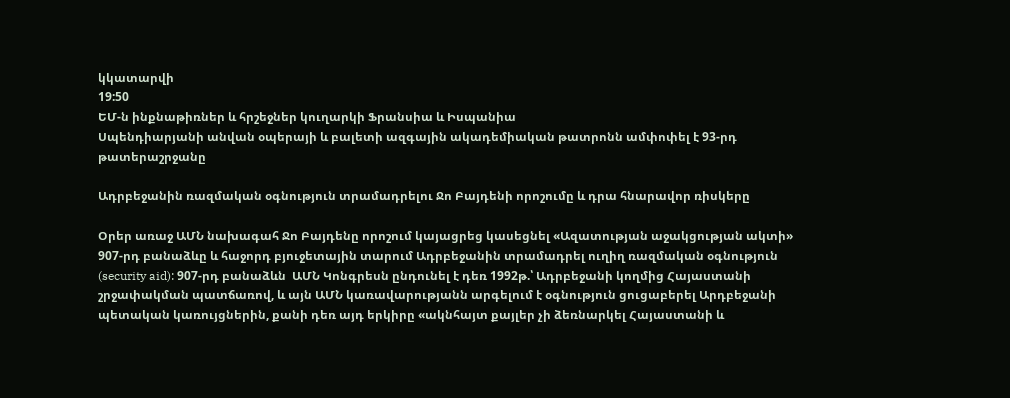կկատարվի
19:50
ԵՄ-ն ինքնաթիռներ և հրշեջներ կուղարկի Ֆրանսիա և Իսպանիա
Սպենդիարյանի անվան օպերայի և բալետի ազգային ակադեմիական թատրոնն ամփոփել է 93-րդ թատերաշրջանը

Ադրբեջանին ռազմական օգնություն տրամադրելու Ջո Բայդենի որոշումը և դրա հնարավոր ռիսկերը

Օրեր առաջ ԱՄՆ նախագահ Ջո Բայդենը որոշում կայացրեց կասեցնել «Ազատության աջակցության ակտի» 907-րդ բանաձևը և հաջորդ բյուջետային տարում Ադրբեջանին տրամադրել ուղիղ ռազմական օգնություն (security aid): 907-րդ բանաձևն  ԱՄՆ Կոնգրեսն ընդունել է դեռ 1992թ.՝ Ադրբեջանի կողմից Հայաստանի շրջափակման պատճառով, և այն ԱՄՆ կառավարությանն արգելում է օգնություն ցուցաբերել Արդբեջանի պետական կառույցներին, քանի դեռ այդ երկիրը «ակնհայտ քայլեր չի ձեռնարկել Հայաստանի և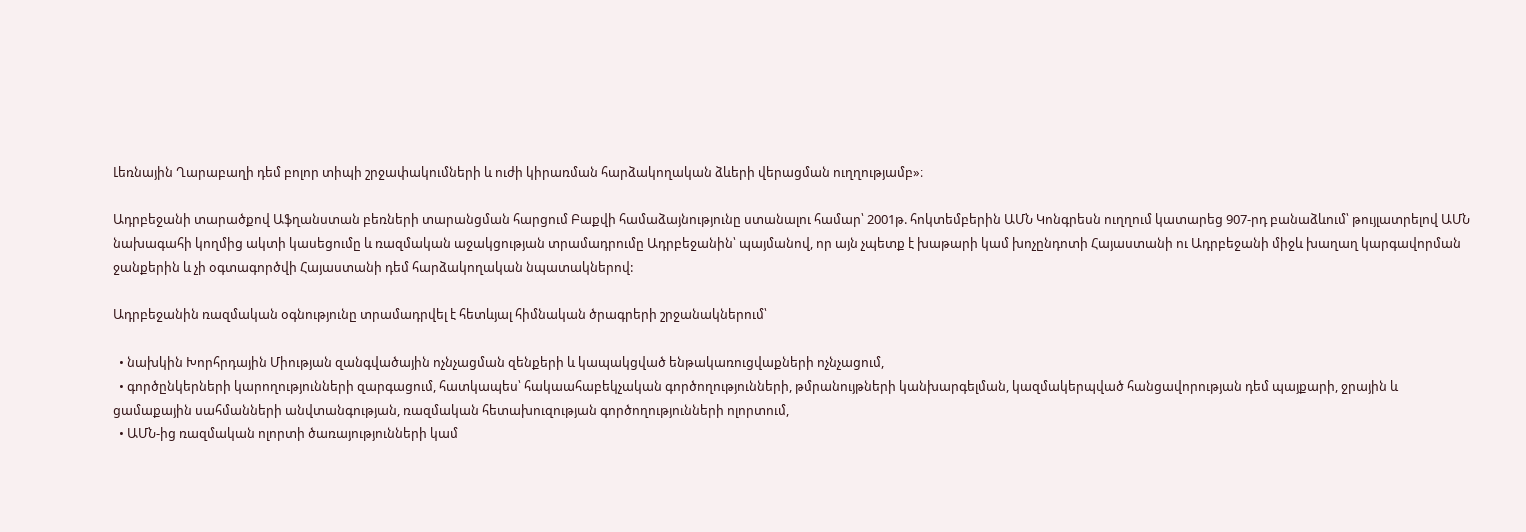Լեռնային Ղարաբաղի դեմ բոլոր տիպի շրջափակումների և ուժի կիրառման հարձակողական ձևերի վերացման ուղղությամբ»։

Ադրբեջանի տարածքով Աֆղանստան բեռների տարանցման հարցում Բաքվի համաձայնությունը ստանալու համար՝ 2001թ. հոկտեմբերին ԱՄՆ Կոնգրեսն ուղղում կատարեց 907-րդ բանաձևում՝ թույլատրելով ԱՄՆ նախագահի կողմից ակտի կասեցումը և ռազմական աջակցության տրամադրումը Ադրբեջանին՝ պայմանով, որ այն չպետք է խաթարի կամ խոչընդոտի Հայաստանի ու Ադրբեջանի միջև խաղաղ կարգավորման ջանքերին և չի օգտագործվի Հայաստանի դեմ հարձակողական նպատակներով:

Ադրբեջանին ռազմական օգնությունը տրամադրվել է հետևյալ հիմնական ծրագրերի շրջանակներում՝

  • նախկին Խորհրդային Միության զանգվածային ոչնչացման զենքերի և կապակցված ենթակառուցվաքների ոչնչացում,
  • գործընկերների կարողությունների զարգացում, հատկապես՝ հակաահաբեկչական գործողությունների, թմրանույթների կանխարգելման, կազմակերպված հանցավորության դեմ պայքարի, ջրային և ցամաքային սահմանների անվտանգության, ռազմական հետախուզության գործողությունների ոլորտում,
  • ԱՄՆ-ից ռազմական ոլորտի ծառայությունների կամ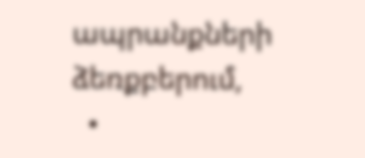ապրանքների ձեռքբերում,
  •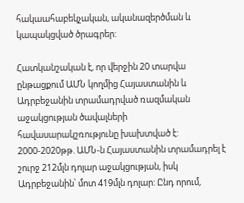հակաահաբեկչական, ականազերծման և կապակցված ծրագրեր:

Հատկանշական է, որ վերջին 20 տարվա ընթացքում ԱՄՆ կողմից Հայաստանին և Ադրբեջանին տրամադրված ռազմական աջակցության ծավալների հավասարակշռությունը խախտված է: 2000-2020թթ. ԱՄՆ-ն Հայաստանին տրամադրել է շուրջ 212մլն դոլար աջակցության, իսկ Ադրբեջանին՝ մոտ 419մլն դոլար: Ընդ որում,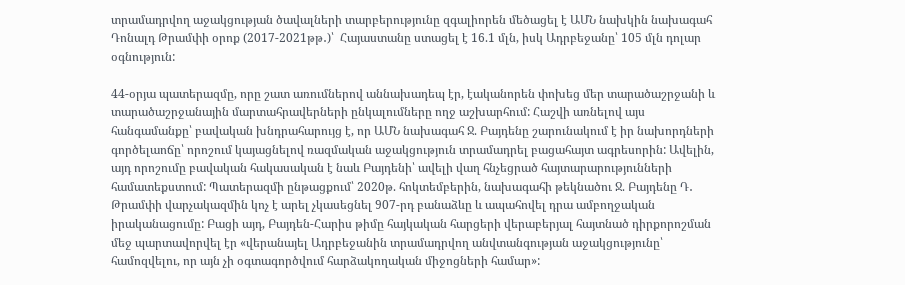տրամադրվող աջակցության ծավալների տարբերությունը զգալիորեն մեծացել է ԱՄՆ նախկին նախագահ Դոնալդ Թրամփի օրոք (2017-2021թթ․)՝  Հայաստանը ստացել է 16.1 մլն, իսկ Ադրբեջանը՝ 105 մլն դոլար օգնություն:

44-օրյա պատերազմը, որը շատ առումներով աննախադեպ էր, էականորեն փոխեց մեր տարածաշրջանի և տարածաշրջանային մարտահրավերների ընկալումները ողջ աշխարհում: Հաշվի առնելով այս հանգամանքը՝ բավական խնդրահարույց է, որ ԱՄՆ նախագահ Ջ. Բայդենը շարունակում է իր նախորդների գործելաոճը՝ որոշում կայացնելով ռազմական աջակցություն տրամադրել բացահայտ ագրեսորին: Ավելին, այդ որոշումը բավական հակասական է նաև Բայդենի՝ ավելի վաղ հնչեցրած հայտարարությունների համատեքստում: Պատերազմի ընթացքում՝ 2020թ. հոկտեմբերին, նախագահի թեկնածու Ջ. Բայդենը Դ․ Թրամփի վարչակազմին կոչ է արել չկասեցնել 907-րդ բանաձևը և ապահովել դրա ամբողջական իրականացումը: Բացի այդ, Բայդեն-Հարիս թիմը հայկական հարցերի վերաբերյալ հայտնած դիրքորոշման մեջ պարտավորվել էր «վերանայել Ադրբեջանին տրամադրվող անվտանգության աջակցությունը՝ համոզվելու, որ այն չի օգտագործվում հարձակողական միջոցների համար»: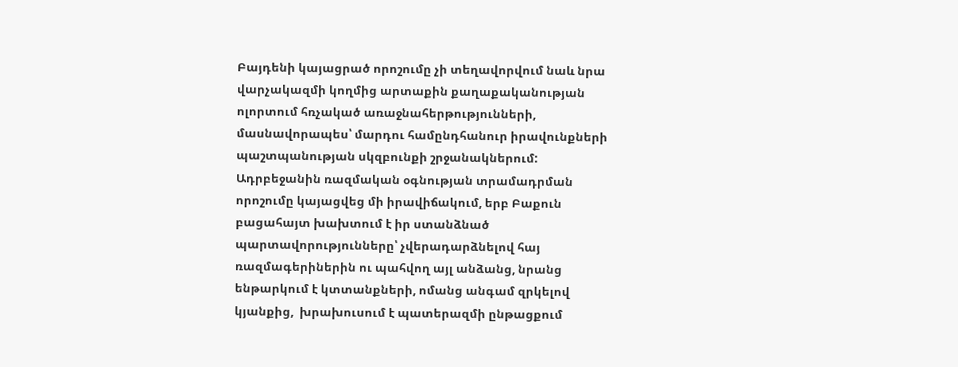Բայդենի կայացրած որոշումը չի տեղավորվում նաև նրա վարչակազմի կողմից արտաքին քաղաքականության ոլորտում հռչակած առաջնահերթությունների, մասնավորապես՝ մարդու համընդհանուր իրավունքների պաշտպանության սկզբունքի շրջանակներում: Ադրբեջանին ռազմական օգնության տրամադրման որոշումը կայացվեց մի իրավիճակում, երբ Բաքուն բացահայտ խախտում է իր ստանձնած պարտավորությունները՝ չվերադարձնելով հայ ռազմագերիներին ու պահվող այլ անձանց, նրանց ենթարկում է կտտանքների, ոմանց անգամ զրկելով կյանքից,  խրախուսում է պատերազմի ընթացքում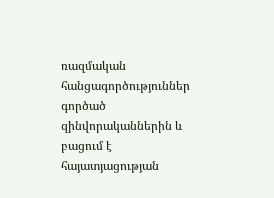ռազմական հանցագործություններ գործած զինվորականներին և բացում է հայատյացության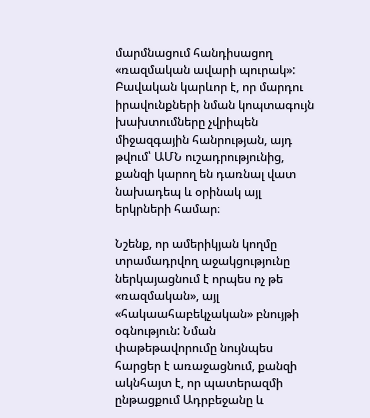մարմնացում հանդիսացող «ռազմական ավարի պուրակ»: Բավական կարևոր է, որ մարդու իրավունքների նման կոպտագույն խախտումները չվրիպեն միջազգային հանրության, այդ թվում՝ ԱՄՆ ուշադրությունից, քանզի կարող են դառնալ վատ նախադեպ և օրինակ այլ երկրների համար։

Նշենք, որ ամերիկյան կողմը տրամադրվող աջակցությունը ներկայացնում է որպես ոչ թե «ռազմական», այլ «հակաահաբեկչական» բնույթի օգնություն: Նման փաթեթավորումը նույնպես հարցեր է առաջացնում, քանզի ակնհայտ է, որ պատերազմի ընթացքում Ադրբեջանը և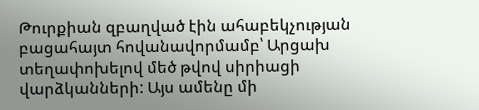Թուրքիան զբաղված էին ահաբեկչության բացահայտ հովանավորմամբ՝ Արցախ տեղափոխելով մեծ թվով սիրիացի վարձկանների: Այս ամենը մի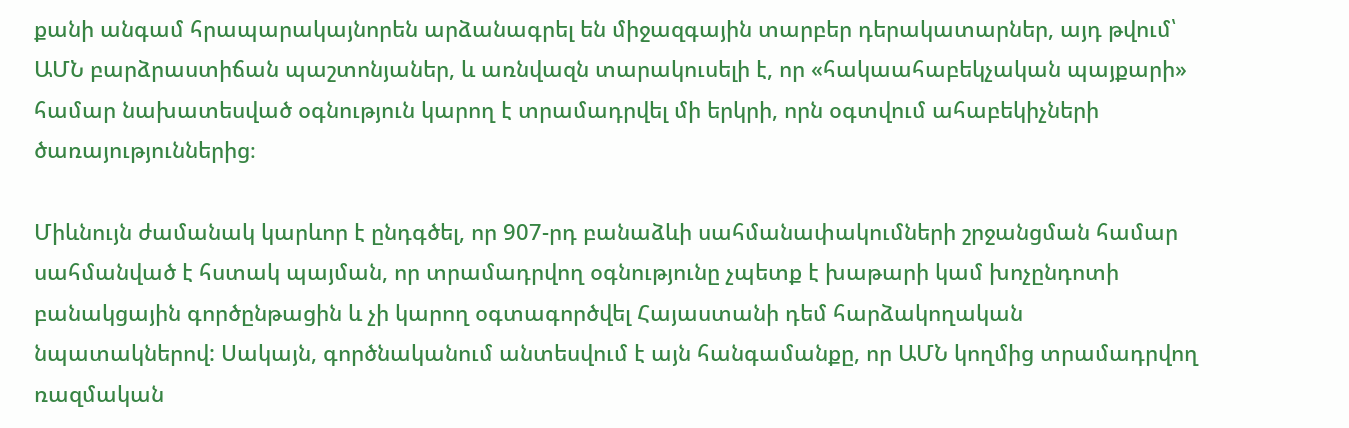քանի անգամ հրապարակայնորեն արձանագրել են միջազգային տարբեր դերակատարներ, այդ թվում՝ ԱՄՆ բարձրաստիճան պաշտոնյաներ, և առնվազն տարակուսելի է, որ «հակաահաբեկչական պայքարի» համար նախատեսված օգնություն կարող է տրամադրվել մի երկրի, որն օգտվում ահաբեկիչների ծառայություններից։

Միևնույն ժամանակ կարևոր է ընդգծել, որ 907-րդ բանաձևի սահմանափակումների շրջանցման համար սահմանված է հստակ պայման, որ տրամադրվող օգնությունը չպետք է խաթարի կամ խոչընդոտի բանակցային գործընթացին և չի կարող օգտագործվել Հայաստանի դեմ հարձակողական նպատակներով: Սակայն, գործնականում անտեսվում է այն հանգամանքը, որ ԱՄՆ կողմից տրամադրվող ռազմական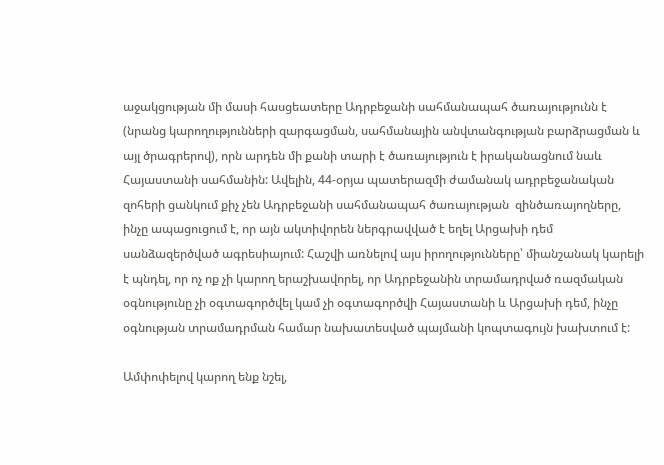աջակցության մի մասի հասցեատերը Ադրբեջանի սահմանապահ ծառայությունն է (նրանց կարողությունների զարգացման, սահմանային անվտանգության բարձրացման և այլ ծրագրերով), որն արդեն մի քանի տարի է ծառայություն է իրականացնում նաև Հայաստանի սահմանին: Ավելին, 44-օրյա պատերազմի ժամանակ ադրբեջանական զոհերի ցանկում քիչ չեն Ադրբեջանի սահմանապահ ծառայության  զինծառայողները, ինչը ապացուցում է, որ այն ակտիվորեն ներգրավված է եղել Արցախի դեմ սանձազերծված ագրեսիայում: Հաշվի առնելով այս իրողությունները՝ միանշանակ կարելի է պնդել, որ ոչ ոք չի կարող երաշխավորել, որ Ադրբեջանին տրամադրված ռազմական օգնությունը չի օգտագործվել կամ չի օգտագործվի Հայաստանի և Արցախի դեմ, ինչը օգնության տրամադրման համար նախատեսված պայմանի կոպտագույն խախտում է:

Ամփոփելով կարող ենք նշել,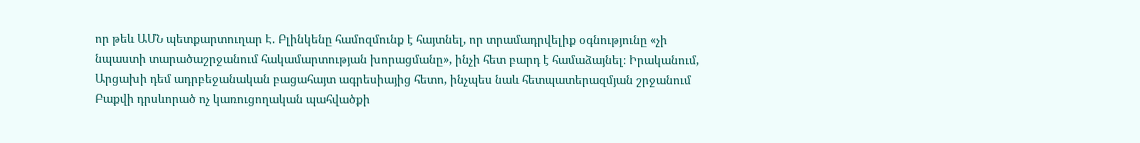որ թեև ԱՄՆ պետքարտուղար Է. Բլինկենը համոզմունք է հայտնել, որ տրամադրվելիք օգնությունը «չի նպաստի տարածաշրջանում հակամարտության խորացմանը», ինչի հետ բարդ է համաձայնել։ Իրականում, Արցախի դեմ ադրբեջանական բացահայտ ագրեսիայից հետո, ինչպես նաև հետպատերազմյան շրջանում Բաքվի դրսևորած ոչ կառուցողական պահվածքի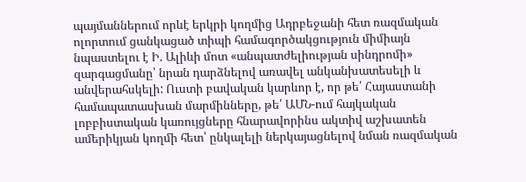պայմաններում որևէ երկրի կողմից Ադրբեջանի հետ ռազմական ոլորտում ցանկացած տիպի համագործակցություն միմիայն նպաստելու է Ի. Ալիևի մոտ «անպատժելիության սինդրոմի» զարգացմանը՝ նրան դարձնելով առավել անկանխատեսելի և անվերահսկելի: Ուստի բավական կարևոր է, որ թե՛ Հայաստանի համապատասխան մարմինները, թե՛ ԱՄՆ-ում հայկական լոբբիստական կառույցները հնարավորինս ակտիվ աշխատեն ամերիկյան կողմի հետ՝ ընկալելի ներկայացնելով նման ռազմական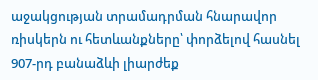աջակցության տրամադրման հնարավոր ռիսկերն ու հետևանքները՝ փորձելով հասնել 907-րդ բանաձևի լիարժեք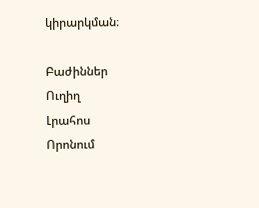կիրարկման։

Բաժիններ
Ուղիղ
Լրահոս
Որոնում